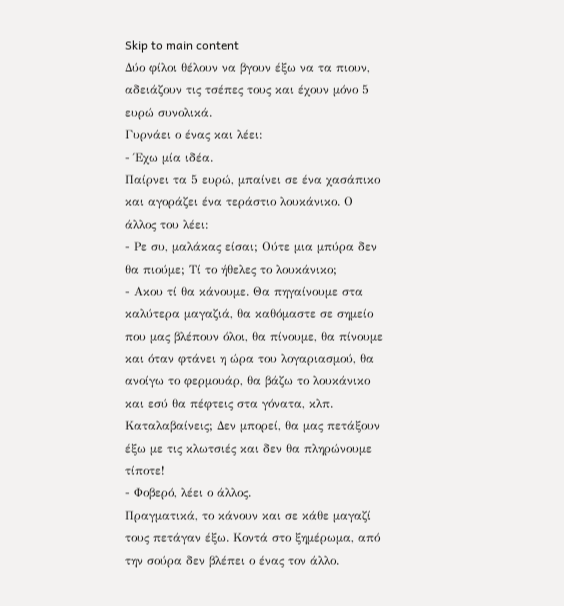Skip to main content
Δύο φίλοι θέλουν να βγουν έξω να τα πιουν, αδειάζουν τις τσέπες τους και έχουν μόνο 5 ευρώ συνολικά.
Γυρνάει ο ένας και λέει:
- Έχω μία ιδέα.
Παίρνει τα 5 ευρώ, μπαίνει σε ένα χασάπικο και αγοράζει ένα τεράστιο λουκάνικο. Ο άλλος του λέει:
- Ρε συ, μαλάκας είσαι; Ούτε μια μπύρα δεν θα πιούμε; Τί το ήθελες το λουκάνικο;
- Ακου τί θα κάνουμε. Θα πηγαίνουμε στα καλύτερα μαγαζιά, θα καθόμαστε σε σημείο που μας βλέπουν όλοι, θα πίνουμε, θα πίνουμε και όταν φτάνει η ώρα του λογαριασμού, θα ανοίγω το φερμουάρ, θα βάζω το λουκάνικο και εσύ θα πέφτεις στα γόνατα, κλπ. Καταλαβαίνεις; Δεν μπορεί, θα μας πετάξουν έξω με τις κλωτσιές και δεν θα πληρώνουμε τίποτε!
- Φοβερό, λέει ο άλλος.
Πραγματικά, το κάνουν και σε κάθε μαγαζί τους πετάγαν έξω. Κοντά στο ξημέρωμα, από την σούρα δεν βλέπει ο ένας τον άλλο.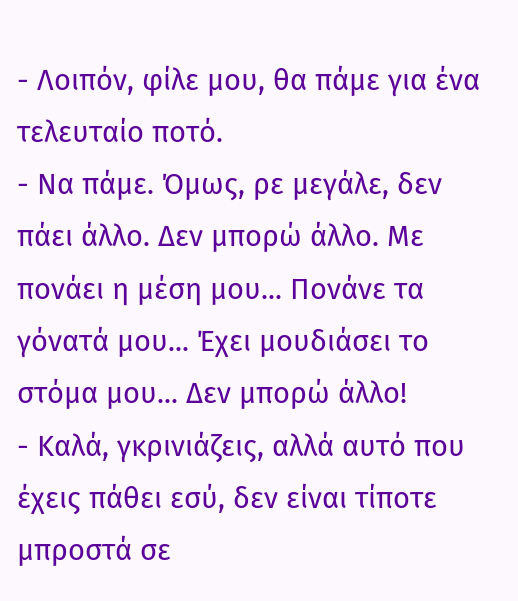- Λοιπόν, φίλε μου, θα πάμε για ένα τελευταίο ποτό.
- Να πάμε. Όμως, ρε μεγάλε, δεν πάει άλλο. Δεν μπορώ άλλο. Με πονάει η μέση μου... Πονάνε τα γόνατά μου... Έχει μουδιάσει το στόμα μου... Δεν μπορώ άλλο!
- Καλά, γκρινιάζεις, αλλά αυτό που έχεις πάθει εσύ, δεν είναι τίποτε μπροστά σε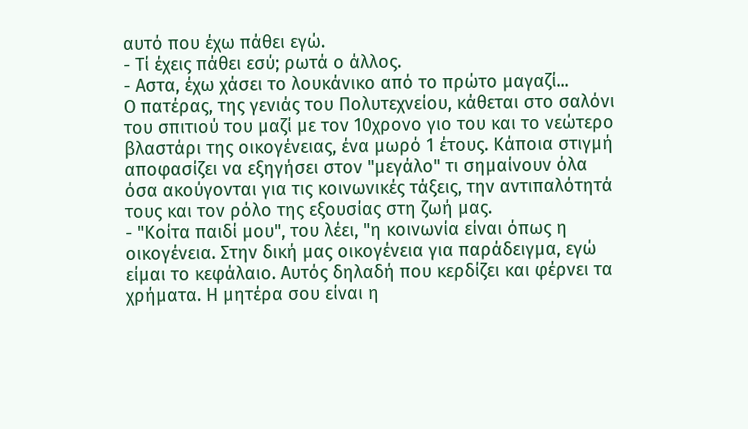αυτό που έχω πάθει εγώ.
- Τί έχεις πάθει εσύ; ρωτά ο άλλος.
- Αστα, έχω χάσει το λουκάνικο από το πρώτο μαγαζί...
Ο πατέρας, της γενιάς του Πολυτεχνείου, κάθεται στο σαλόνι του σπιτιού του μαζί με τον 10χρονο γιο του και το νεώτερο βλαστάρι της οικογένειας, ένα μωρό 1 έτους. Κάποια στιγμή αποφασίζει να εξηγήσει στον "μεγάλο" τι σημαίνουν όλα όσα ακούγονται για τις κοινωνικές τάξεις, την αντιπαλότητά τους και τον ρόλο της εξουσίας στη ζωή μας.
- "Κοίτα παιδί μου", του λέει, "η κοινωνία είναι όπως η οικογένεια. Στην δική μας οικογένεια για παράδειγμα, εγώ είμαι το κεφάλαιο. Αυτός δηλαδή που κερδίζει και φέρνει τα χρήματα. Η μητέρα σου είναι η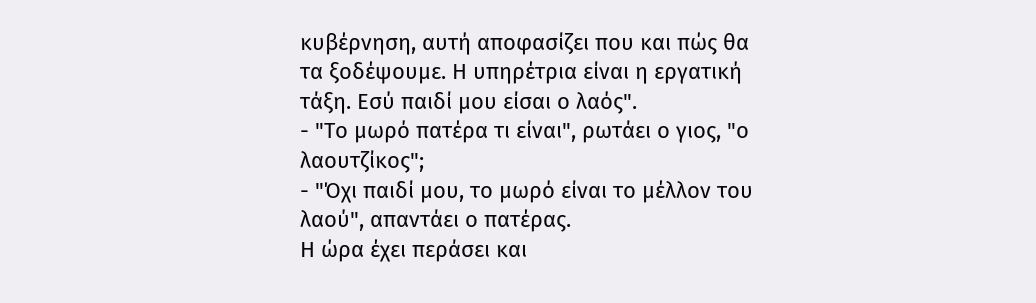κυβέρνηση, αυτή αποφασίζει που και πώς θα τα ξοδέψουμε. Η υπηρέτρια είναι η εργατική τάξη. Εσύ παιδί μου είσαι ο λαός".
- "Το μωρό πατέρα τι είναι", ρωτάει ο γιος, "ο λαουτζίκος";
- "Όχι παιδί μου, το μωρό είναι το μέλλον του λαού", απαντάει ο πατέρας.
Η ώρα έχει περάσει και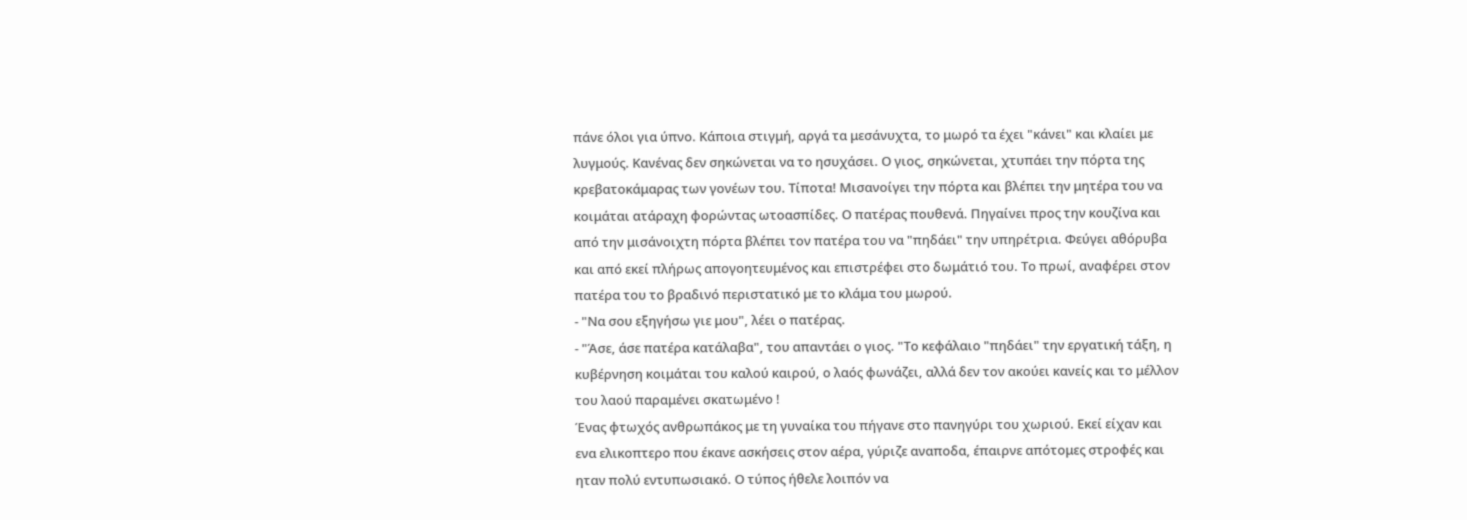πάνε όλοι για ύπνο. Κάποια στιγμή, αργά τα μεσάνυχτα, το μωρό τα έχει "κάνει" και κλαίει με λυγμούς. Κανένας δεν σηκώνεται να το ησυχάσει. Ο γιος, σηκώνεται, χτυπάει την πόρτα της κρεβατοκάμαρας των γονέων του. Τίποτα! Μισανοίγει την πόρτα και βλέπει την μητέρα του να κοιμάται ατάραχη φορώντας ωτοασπίδες. Ο πατέρας πουθενά. Πηγαίνει προς την κουζίνα και από την μισάνοιχτη πόρτα βλέπει τον πατέρα του να "πηδάει" την υπηρέτρια. Φεύγει αθόρυβα και από εκεί πλήρως απογοητευμένος και επιστρέφει στο δωμάτιό του. Το πρωί, αναφέρει στον πατέρα του το βραδινό περιστατικό με το κλάμα του μωρού.
- "Να σου εξηγήσω γιε μου", λέει ο πατέρας.
- "Άσε, άσε πατέρα κατάλαβα", του απαντάει ο γιος. "Το κεφάλαιο "πηδάει" την εργατική τάξη, η κυβέρνηση κοιμάται του καλού καιρού, ο λαός φωνάζει, αλλά δεν τον ακούει κανείς και το μέλλον του λαού παραμένει σκατωμένο !
Ένας φτωχός ανθρωπάκος με τη γυναίκα του πήγανε στο πανηγύρι του χωριού. Εκεί είχαν και ενα ελικοπτερο που έκανε ασκήσεις στον αέρα, γύριζε αναποδα, έπαιρνε απότομες στροφές και ηταν πολύ εντυπωσιακό. Ο τύπος ήθελε λοιπόν να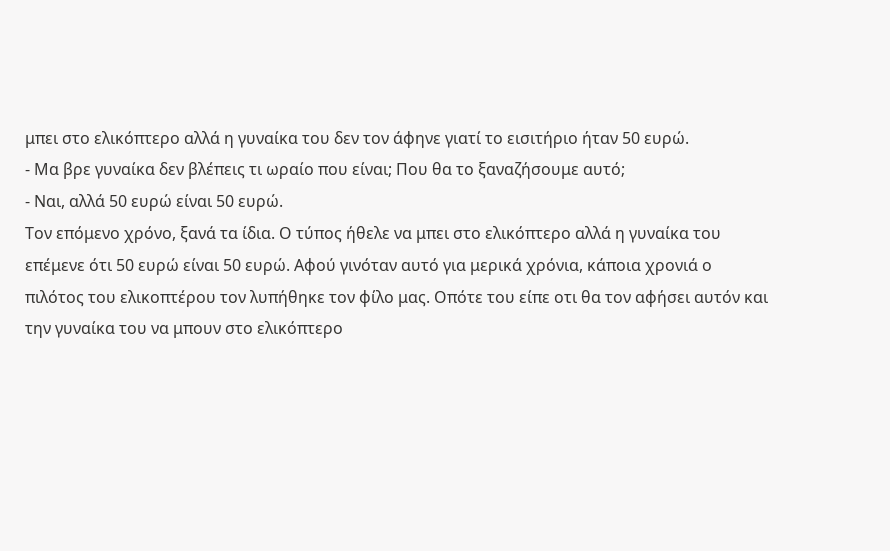μπει στο ελικόπτερο αλλά η γυναίκα του δεν τον άφηνε γιατί το εισιτήριο ήταν 50 ευρώ.
- Μα βρε γυναίκα δεν βλέπεις τι ωραίο που είναι; Που θα το ξαναζήσουμε αυτό;
- Ναι, αλλά 50 ευρώ είναι 50 ευρώ.
Τον επόμενο χρόνο, ξανά τα ίδια. Ο τύπος ήθελε να μπει στο ελικόπτερο αλλά η γυναίκα του επέμενε ότι 50 ευρώ είναι 50 ευρώ. Αφού γινόταν αυτό για μερικά χρόνια, κάποια χρονιά ο πιλότος του ελικοπτέρου τον λυπήθηκε τον φίλο μας. Οπότε του είπε οτι θα τον αφήσει αυτόν και την γυναίκα του να μπουν στο ελικόπτερο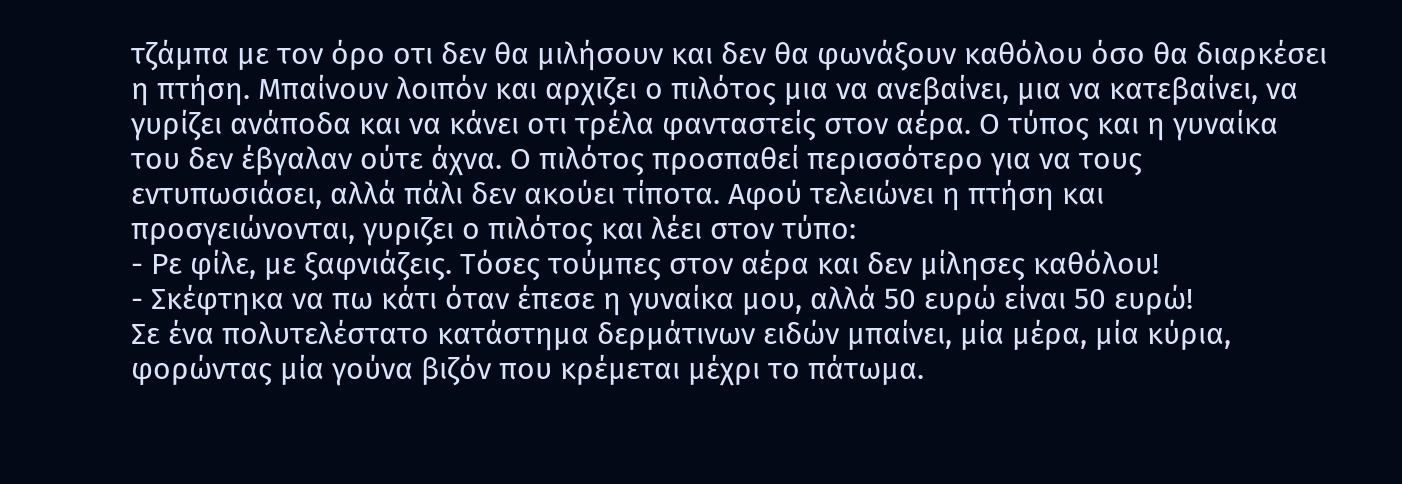τζάμπα με τον όρο οτι δεν θα μιλήσουν και δεν θα φωνάξουν καθόλου όσο θα διαρκέσει η πτήση. Μπαίνουν λοιπόν και αρχιζει ο πιλότος μια να ανεβαίνει, μια να κατεβαίνει, να γυρίζει ανάποδα και να κάνει οτι τρέλα φανταστείς στον αέρα. Ο τύπος και η γυναίκα του δεν έβγαλαν ούτε άχνα. Ο πιλότος προσπαθεί περισσότερο για να τους εντυπωσιάσει, αλλά πάλι δεν ακούει τίποτα. Αφού τελειώνει η πτήση και προσγειώνονται, γυριζει ο πιλότος και λέει στον τύπο:
- Ρε φίλε, με ξαφνιάζεις. Τόσες τούμπες στον αέρα και δεν μίλησες καθόλου!
- Σκέφτηκα να πω κάτι όταν έπεσε η γυναίκα μου, αλλά 50 ευρώ είναι 50 ευρώ!
Σε ένα πολυτελέστατο κατάστημα δερμάτινων ειδών μπαίνει, μία μέρα, μία κύρια, φορώντας μία γούνα βιζόν που κρέμεται μέχρι το πάτωμα.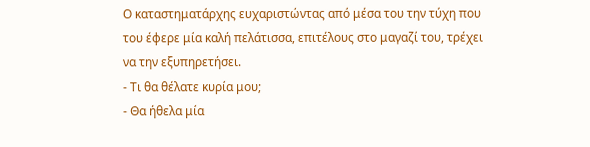Ο καταστηματάρχης ευχαριστώντας από μέσα του την τύχη που του έφερε μία καλή πελάτισσα, επιτέλους στο μαγαζί του, τρέχει να την εξυπηρετήσει.
- Τι θα θέλατε κυρία μου;
- Θα ήθελα μία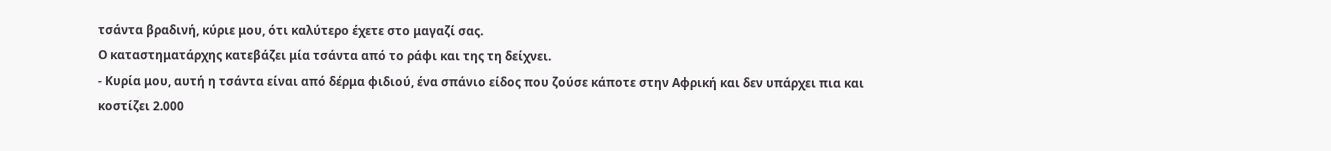τσάντα βραδινή, κύριε μου, ότι καλύτερο έχετε στο μαγαζί σας.
Ο καταστηματάρχης κατεβάζει μία τσάντα από το ράφι και της τη δείχνει.
- Κυρία μου, αυτή η τσάντα είναι από δέρμα φιδιού, ένα σπάνιο είδος που ζούσε κάποτε στην Αφρική και δεν υπάρχει πια και κοστίζει 2.000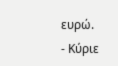ευρώ.
- Κύριε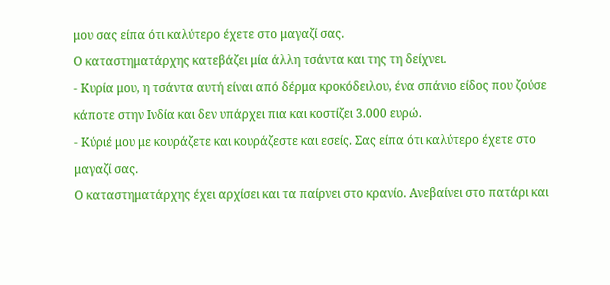μου σας είπα ότι καλύτερο έχετε στο μαγαζί σας.
Ο καταστηματάρχης κατεβάζει μία άλλη τσάντα και της τη δείχνει.
- Κυρία μου, η τσάντα αυτή είναι από δέρμα κροκόδειλου, ένα σπάνιο είδος που ζούσε κάποτε στην Ινδία και δεν υπάρχει πια και κοστίζει 3.000 ευρώ.
- Κύριέ μου με κουράζετε και κουράζεστε και εσείς. Σας είπα ότι καλύτερο έχετε στο μαγαζί σας.
Ο καταστηματάρχης έχει αρχίσει και τα παίρνει στο κρανίο. Ανεβαίνει στο πατάρι και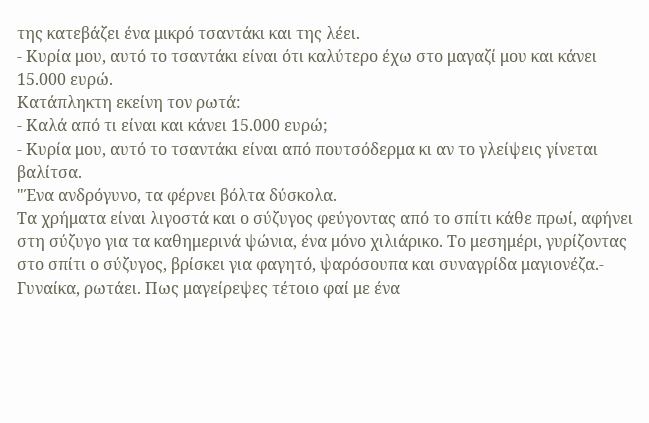της κατεβάζει ένα μικρό τσαντάκι και της λέει.
- Κυρία μου, αυτό το τσαντάκι είναι ότι καλύτερο έχω στο μαγαζί μου και κάνει 15.000 ευρώ.
Κατάπληκτη εκείνη τον ρωτά:
- Καλά από τι είναι και κάνει 15.000 ευρώ;
- Κυρία μου, αυτό το τσαντάκι είναι από πουτσόδερμα κι αν το γλείψεις γίνεται βαλίτσα.
"Ένα ανδρόγυνο, τα φέρνει βόλτα δύσκολα.
Τα χρήματα είναι λιγοστά και ο σύζυγος φεύγοντας από το σπίτι κάθε πρωί, αφήνει στη σύζυγο για τα καθημερινά ψώνια, ένα μόνο χιλιάρικο. Το μεσημέρι, γυρίζοντας στο σπίτι ο σύζυγος, βρίσκει για φαγητό, ψαρόσουπα και συναγρίδα μαγιονέζα.- Γυναίκα, ρωτάει. Πως μαγείρεψες τέτοιο φαί με ένα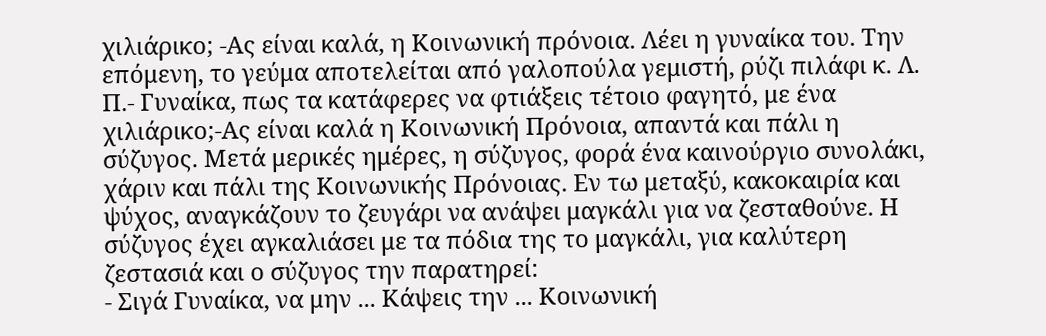χιλιάρικο; -Ας είναι καλά, η Κοινωνική πρόνοια. Λέει η γυναίκα του. Την επόμενη, το γεύμα αποτελείται από γαλοπούλα γεμιστή, ρύζι πιλάφι κ. Λ. Π.- Γυναίκα, πως τα κατάφερες να φτιάξεις τέτοιο φαγητό, με ένα χιλιάρικο;-Ας είναι καλά η Κοινωνική Πρόνοια, απαντά και πάλι η σύζυγος. Μετά μερικές ημέρες, η σύζυγος, φορά ένα καινούργιο συνολάκι, χάριν και πάλι της Κοινωνικής Πρόνοιας. Εν τω μεταξύ, κακοκαιρία και ψύχος, αναγκάζουν το ζευγάρι να ανάψει μαγκάλι για να ζεσταθούνε. Η σύζυγος έχει αγκαλιάσει με τα πόδια της το μαγκάλι, για καλύτερη ζεστασιά και ο σύζυγος την παρατηρεί:
- Σιγά Γυναίκα, να μην ... Κάψεις την ... Κοινωνική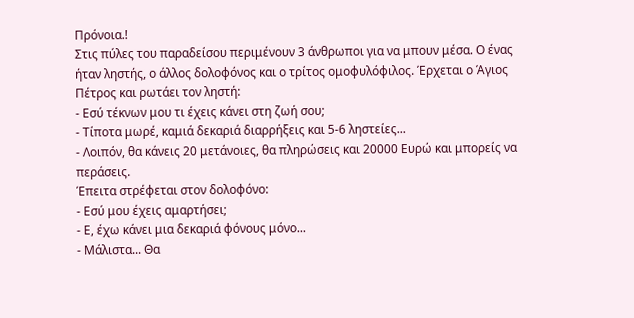Πρόνοια.!
Στις πύλες του παραδείσου περιμένουν 3 άνθρωποι για να μπουν μέσα. Ο ένας ήταν ληστής, ο άλλος δολοφόνος και ο τρίτος ομοφυλόφιλος. Έρχεται ο Άγιος Πέτρος και ρωτάει τον ληστή:
- Εσύ τέκνων μου τι έχεις κάνει στη ζωή σου;
- Τίποτα μωρέ, καμιά δεκαριά διαρρήξεις και 5-6 ληστείες...
- Λοιπόν, θα κάνεις 20 μετάνοιες, θα πληρώσεις και 20000 Ευρώ και μπορείς να περάσεις.
Έπειτα στρέφεται στον δολοφόνο:
- Εσύ μου έχεις αμαρτήσει;
- Ε, έχω κάνει μια δεκαριά φόνους μόνο...
- Μάλιστα... Θα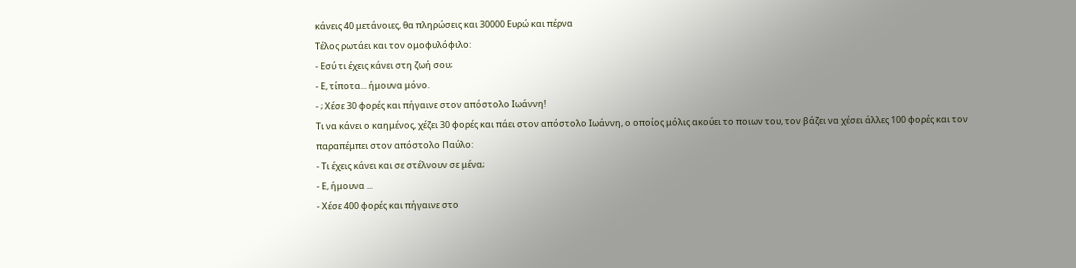κάνεις 40 μετάνοιες, θα πληρώσεις και 30000 Ευρώ και πέρνα
Τέλος ρωτάει και τον ομοφυλόφιλο:
- Εσύ τι έχεις κάνει στη ζωή σου;
- Ε, τίποτα... ήμουνα μόνο.
- ; Χέσε 30 φορές και πήγαινε στον απόστολο Ιωάννη!
Τι να κάνει ο καημένος, χέζει 30 φορές και πάει στον απόστολο Ιωάννη, ο οποίος μόλις ακούει το ποιων του, τον βάζει να χέσει άλλες 100 φορές και τον παραπέμπει στον απόστολο Παύλο:
- Τι έχεις κάνει και σε στέλνουν σε μένα;
- Ε, ήμουνα ...
- Χέσε 400 φορές και πήγαινε στο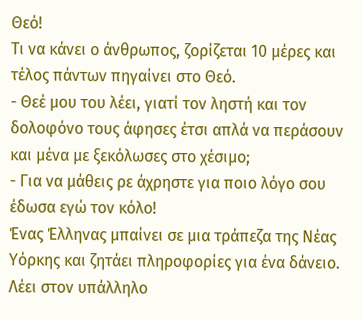Θεό!
Τι να κάνει ο άνθρωπος, ζορίζεται 10 μέρες και τέλος πάντων πηγαίνει στο Θεό.
- Θεέ μου του λέει, γιατί τον ληστή και τον δολοφόνο τους άφησες έτσι απλά να περάσουν και μένα με ξεκόλωσες στο χέσιμο;
- Για να μάθεις ρε άχρηστε για ποιο λόγο σου έδωσα εγώ τον κόλο!
Ένας Έλληνας μπαίνει σε μια τράπεζα της Νέας Υόρκης και ζητάει πληροφορίες για ένα δάνειο.
Λέει στον υπάλληλο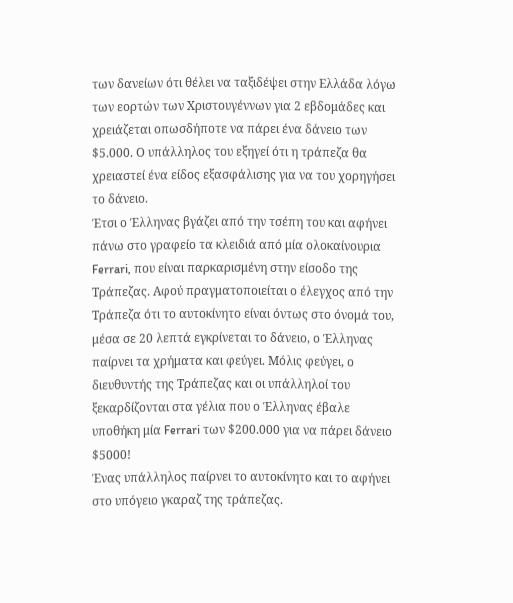των δανείων ότι θέλει να ταξιδέψει στην Ελλάδα λόγω των εορτών των Χριστουγέννων για 2 εβδομάδες και χρειάζεται οπωσδήποτε να πάρει ένα δάνειο των $5.000. Ο υπάλληλος του εξηγεί ότι η τράπεζα θα χρειαστεί ένα είδος εξασφάλισης για να του χορηγήσει το δάνειο.
Έτσι ο Έλληνας βγάζει από την τσέπη του και αφήνει πάνω στο γραφείο τα κλειδιά από μία ολοκαίνουρια Ferrari, που είναι παρκαρισμένη στην είσοδο της Τράπεζας. Αφού πραγματοποιείται ο έλεγχος από την Τράπεζα ότι το αυτοκίνητο είναι όντως στο όνομά του, μέσα σε 20 λεπτά εγκρίνεται το δάνειο, ο Έλληνας παίρνει τα χρήματα και φεύγει. Μόλις φεύγει, ο διευθυντής της Τράπεζας και οι υπάλληλοί του ξεκαρδίζονται στα γέλια που ο Έλληνας έβαλε υποθήκη μία Ferrari των $200.000 για να πάρει δάνειο $5000!
Ένας υπάλληλος παίρνει το αυτοκίνητο και το αφήνει στο υπόγειο γκαραζ της τράπεζας.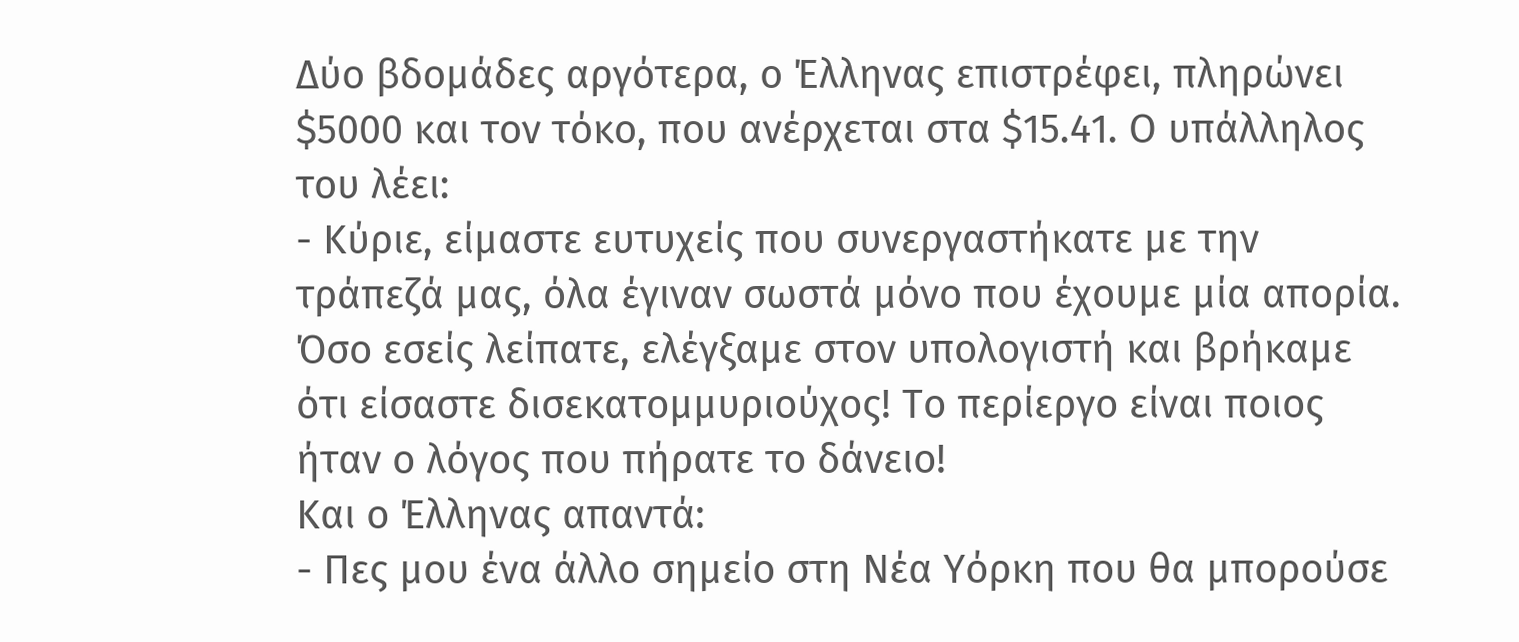Δύο βδομάδες αργότερα, ο Έλληνας επιστρέφει, πληρώνει $5000 και τον τόκο, που ανέρχεται στα $15.41. Ο υπάλληλος του λέει:
- Κύριε, είμαστε ευτυχείς που συνεργαστήκατε με την τράπεζά μας, όλα έγιναν σωστά μόνο που έχουμε μία απορία. Όσο εσείς λείπατε, ελέγξαμε στον υπολογιστή και βρήκαμε ότι είσαστε δισεκατομμυριούχος! Το περίεργο είναι ποιος ήταν ο λόγος που πήρατε το δάνειο!
Και ο Έλληνας απαντά:
- Πες μου ένα άλλο σημείο στη Νέα Υόρκη που θα μπορούσε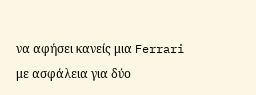να αφήσει κανείς μια Ferrari με ασφάλεια για δύο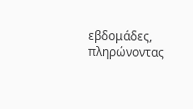εβδομάδες, πληρώνοντας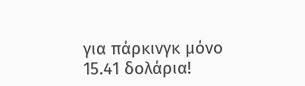για πάρκινγκ μόνο 15.41 δολάρια!